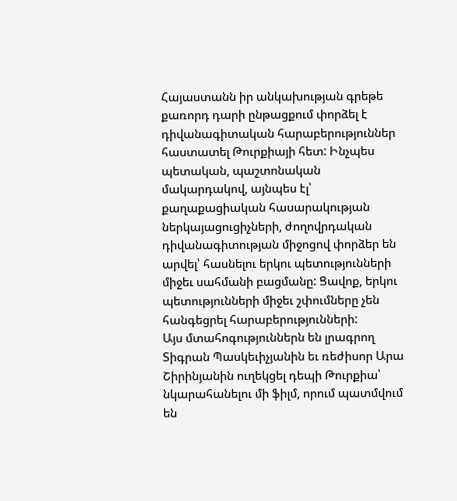Հայաստանն իր անկախության գրեթե քառորդ դարի ընթացքում փորձել է դիվանագիտական հարաբերություններ հաստատել Թուրքիայի հետ: Ինչպես պետական, պաշտոնական մակարդակով, այնպես էլ՝ քաղաքացիական հասարակության ներկայացուցիչների, ժողովրդական դիվանագիտության միջոցով փորձեր են արվել՝ հասնելու երկու պետությունների միջեւ սահմանի բացմանը: Ցավոք, երկու պետությունների միջեւ շփումները չեն հանգեցրել հարաբերությունների:
Այս մտահոգություններն են լրագրող Տիգրան Պասկեւիչյանին եւ ռեժիսոր Արա Շիրինյանին ուղեկցել դեպի Թուրքիա՝ նկարահանելու մի ֆիլմ, որում պատմվում են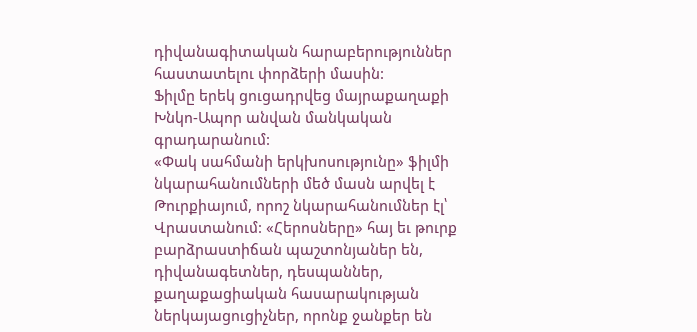դիվանագիտական հարաբերություններ հաստատելու փորձերի մասին:
Ֆիլմը երեկ ցուցադրվեց մայրաքաղաքի Խնկո-Ապոր անվան մանկական գրադարանում:
«Փակ սահմանի երկխոսությունը» ֆիլմի նկարահանումների մեծ մասն արվել է Թուրքիայում, որոշ նկարահանումներ էլ՝ Վրաստանում: «Հերոսները» հայ եւ թուրք բարձրաստիճան պաշտոնյաներ են, դիվանագետներ, դեսպաններ, քաղաքացիական հասարակության ներկայացուցիչներ, որոնք ջանքեր են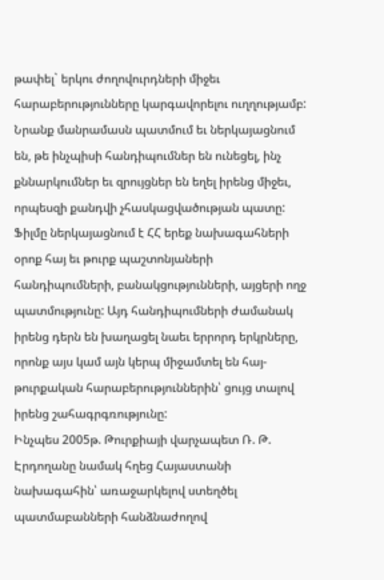թափել` երկու ժողովուրդների միջեւ հարաբերությունները կարգավորելու ուղղությամբ: Նրանք մանրամասն պատմում եւ ներկայացնում են, թե ինչպիսի հանդիպումներ են ունեցել, ինչ քննարկումներ եւ զրույցներ են եղել իրենց միջեւ, որպեսզի քանդվի չհասկացվածության պատը:
Ֆիլմը ներկայացնում է ՀՀ երեք նախագահների օրոք հայ եւ թուրք պաշտոնյաների հանդիպումների, բանակցությունների, այցերի ողջ պատմությունը: Այդ հանդիպումների ժամանակ իրենց դերն են խաղացել նաեւ երրորդ երկրները, որոնք այս կամ այն կերպ միջամտել են հայ-թուրքական հարաբերություններին՝ ցույց տալով իրենց շահագրգռությունը:
Ինչպես 2005թ. Թուրքիայի վարչապետ Ռ. Թ. Էրդողանը նամակ հղեց Հայաստանի նախագահին՝ առաջարկելով ստեղծել պատմաբանների հանձնաժողով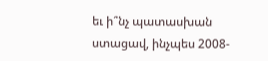եւ ի՞նչ պատասխան ստացավ, ինչպես 2008-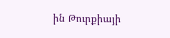ին Թուրքիայի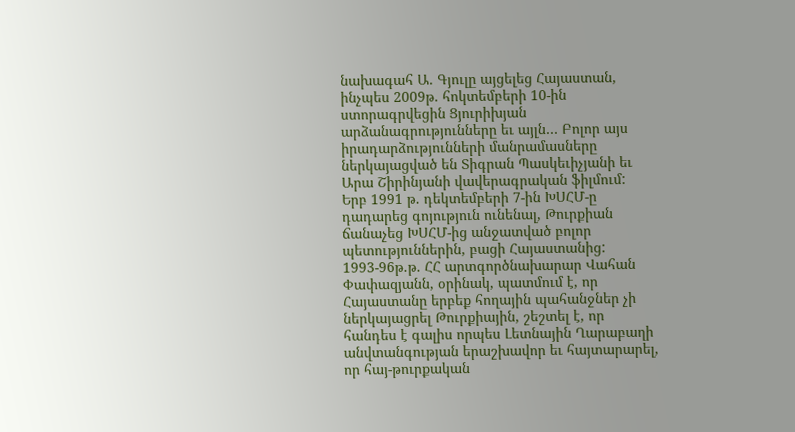նախագահ Ա. Գյուլը այցելեց Հայաստան, ինչպես 2009թ. հոկտեմբերի 10-ին ստորագրվեցին Ցյուրիխյան արձանագրությունները եւ այլն… Բոլոր այս իրադարձությունների մանրամասները ներկայացված են Տիգրան Պասկեւիչյանի եւ Արա Շիրինյանի վավերագրական ֆիլմում:
Երբ 1991 թ. դեկտեմբերի 7-ին ԽՍՀՄ-ը դադարեց գոյություն ունենալ, Թուրքիան ճանաչեց ԽՍՀՄ-ից անջատված բոլոր պետություններին, բացի Հայաստանից:
1993-96թ.թ. ՀՀ արտգործնախարար Վահան Փափազյանն, օրինակ, պատմում է, որ Հայաստանը երբեք հողային պահանջներ չի ներկայացրել Թուրքիային, շեշտել է, որ հանդես է գալիս որպես Լետնային Ղարաբաղի անվտանգության երաշխավոր եւ հայտարարել, որ հայ-թուրքական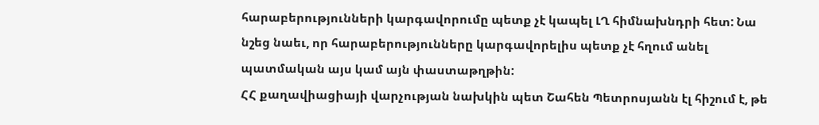հարաբերությունների կարգավորումը պետք չէ կապել ԼՂ հիմնախնդրի հետ: Նա նշեց նաեւ, որ հարաբերությունները կարգավորելիս պետք չէ հղում անել պատմական այս կամ այն փաստաթղթին:
ՀՀ քաղավիացիայի վարչության նախկին պետ Շահեն Պետրոսյանն էլ հիշում է, թե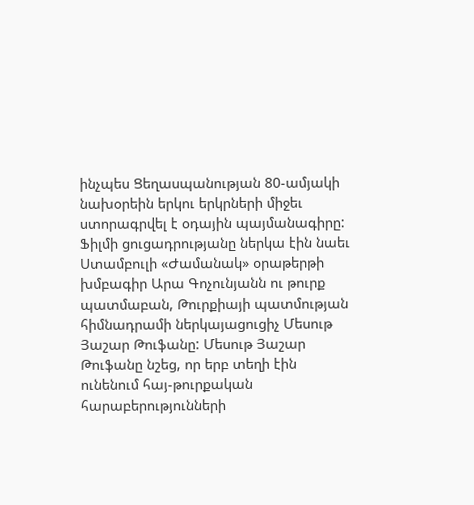ինչպես Ցեղասպանության 80-ամյակի նախօրեին երկու երկրների միջեւ ստորագրվել է օդային պայմանագիրը:
Ֆիլմի ցուցադրությանը ներկա էին նաեւ Ստամբուլի «Ժամանակ» օրաթերթի խմբագիր Արա Գոչունյանն ու թուրք պատմաբան, Թուրքիայի պատմության հիմնադրամի ներկայացուցիչ Մեսութ Յաշար Թուֆանը: Մեսութ Յաշար Թուֆանը նշեց, որ երբ տեղի էին ունենում հայ-թուրքական հարաբերությունների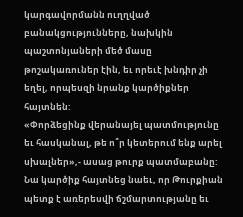կարգավորմանն ուղղված բանակցությունները, նախկին պաշտոնյաների մեծ մասը թոշակառուներ էին, եւ որեւէ խնդիր չի եղել, որպեսզի նրանք կարծիքներ հայտնեն:
«Փորձեցինք վերանայել պատմությունը եւ հասկանալ, թե ո՞ր կետերում ենք արել սխալներ»,- ասաց թուրք պատմաբանը: Նա կարծիք հայտնեց նաեւ, որ Թուրքիան պետք է առերեսվի ճշմարտությանը եւ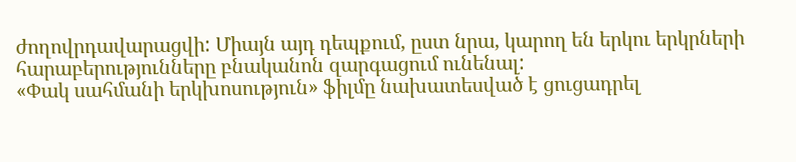ժողովրդավարացվի: Միայն այդ դեպքում, ըստ նրա, կարող են երկու երկրների հարաբերությունները բնականոն զարգացում ունենալ:
«Փակ սահմանի երկխոսություն» ֆիլմը նախատեսված է ցուցադրել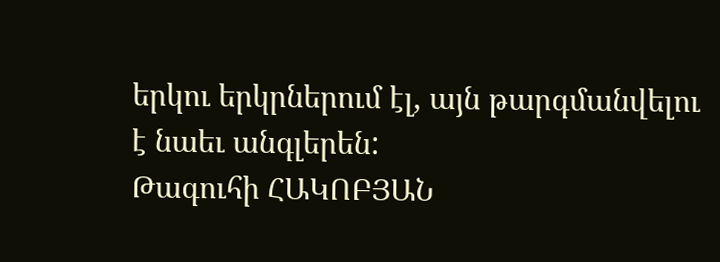երկու երկրներում էլ, այն թարգմանվելու է նաեւ անգլերեն:
Թագուհի ՀԱԿՈԲՅԱՆ